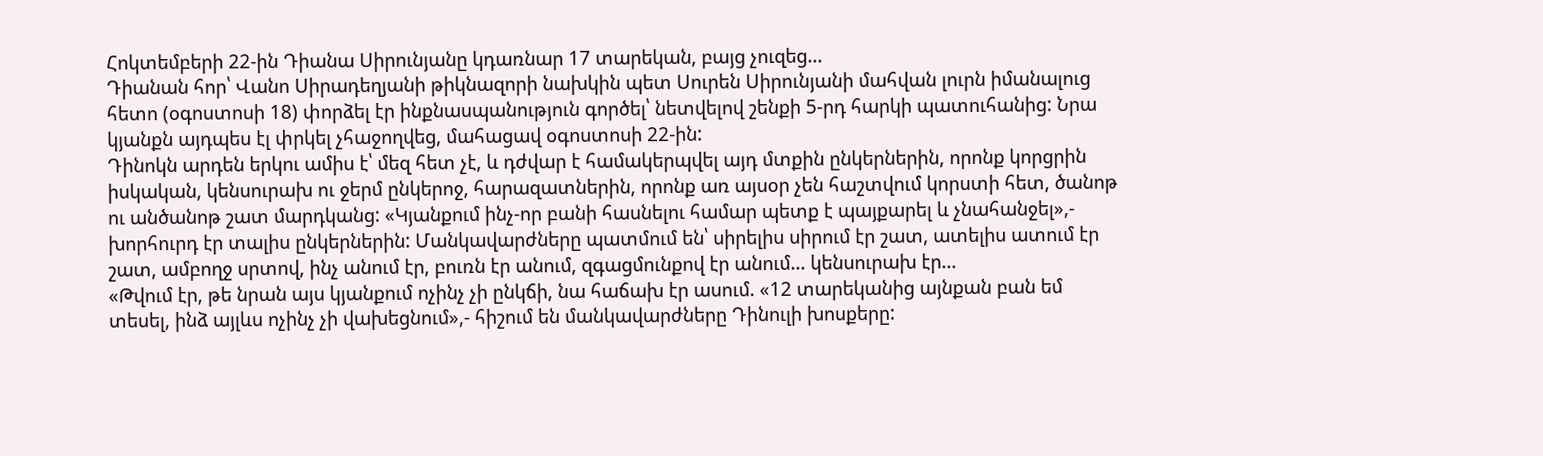Հոկտեմբերի 22-ին Դիանա Սիրունյանը կդառնար 17 տարեկան, բայց չուզեց…
Դիանան հոր՝ Վանո Սիրադեղյանի թիկնազորի նախկին պետ Սուրեն Սիրունյանի մահվան լուրն իմանալուց հետո (օգոստոսի 18) փորձել էր ինքնասպանություն գործել՝ նետվելով շենքի 5-րդ հարկի պատուհանից: Նրա կյանքն այդպես էլ փրկել չհաջողվեց, մահացավ օգոստոսի 22-ին:
Դինոկն արդեն երկու ամիս է՝ մեզ հետ չէ, և դժվար է համակերպվել այդ մտքին ընկերներին, որոնք կորցրին իսկական, կենսուրախ ու ջերմ ընկերոջ, հարազատներին, որոնք առ այսօր չեն հաշտվում կորստի հետ, ծանոթ ու անծանոթ շատ մարդկանց: «Կյանքում ինչ-որ բանի հասնելու համար պետք է պայքարել և չնահանջել»,- խորհուրդ էր տալիս ընկերներին: Մանկավարժները պատմում են՝ սիրելիս սիրում էր շատ, ատելիս ատում էր շատ, ամբողջ սրտով, ինչ անում էր, բուռն էր անում, զգացմունքով էր անում… կենսուրախ էր…
«Թվում էր, թե նրան այս կյանքում ոչինչ չի ընկճի, նա հաճախ էր ասում. «12 տարեկանից այնքան բան եմ տեսել, ինձ այլևս ոչինչ չի վախեցնում»,- հիշում են մանկավարժները Դինուլի խոսքերը: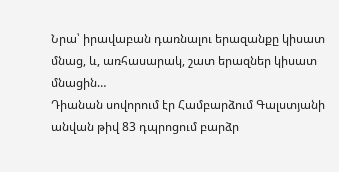Նրա՝ իրավաբան դառնալու երազանքը կիսատ մնաց, և, առհասարակ, շատ երազներ կիսատ մնացին…
Դիանան սովորում էր Համբարձում Գալստյանի անվան թիվ 83 դպրոցում բարձր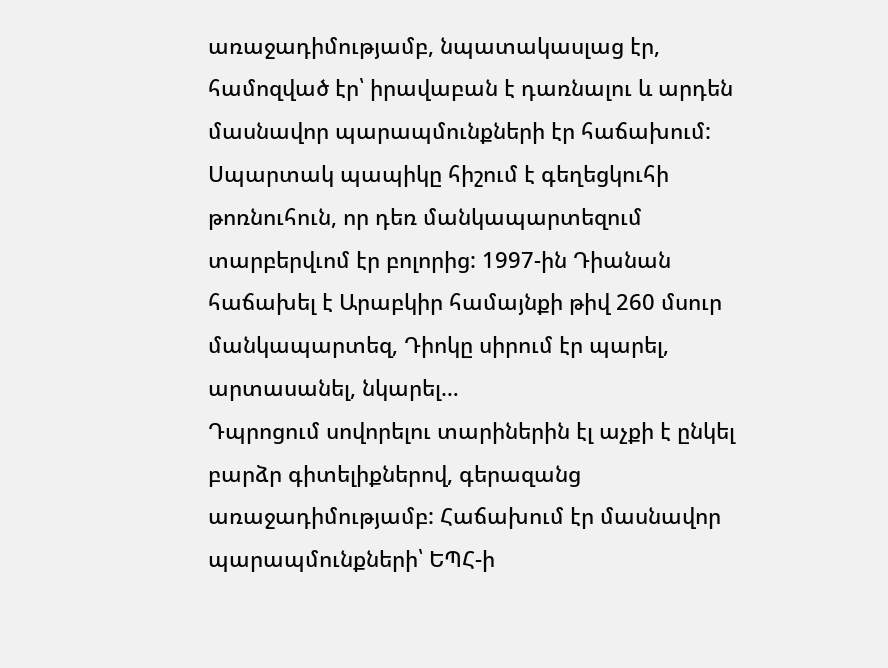առաջադիմությամբ, նպատակասլաց էր, համոզված էր՝ իրավաբան է դառնալու և արդեն մասնավոր պարապմունքների էր հաճախում:
Սպարտակ պապիկը հիշում է գեղեցկուհի թոռնուհուն, որ դեռ մանկապարտեզում տարբերվւոմ էր բոլորից: 1997-ին Դիանան հաճախել է Արաբկիր համայնքի թիվ 260 մսուր մանկապարտեզ, Դիոկը սիրում էր պարել, արտասանել, նկարել…
Դպրոցում սովորելու տարիներին էլ աչքի է ընկել բարձր գիտելիքներով, գերազանց առաջադիմությամբ: Հաճախում էր մասնավոր պարապմունքների՝ ԵՊՀ-ի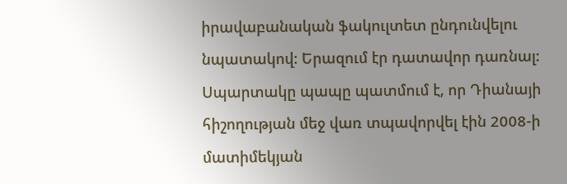իրավաբանական ֆակուլտետ ընդունվելու նպատակով: Երազում էր դատավոր դառնալ:
Սպարտակը պապը պատմում է, որ Դիանայի հիշողության մեջ վառ տպավորվել էին 2008-ի մատիմեկյան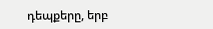դեպքերը, երբ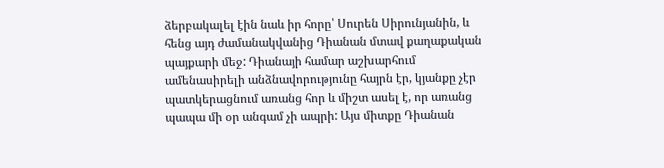ձերբակալել էին նաև իր հորը՝ Սուրեն Սիրունյանին, և հենց այդ ժամանակվանից Դիանան մտավ քաղաքական պայքարի մեջ: Դիանայի համար աշխարհում ամենասիրելի անձնավորությունը հայրն էր, կյանքը չէր պատկերացնում առանց հոր և միշտ ասել է, որ առանց պապա մի օր անգամ չի ապրի: Այս միտքը Դիանան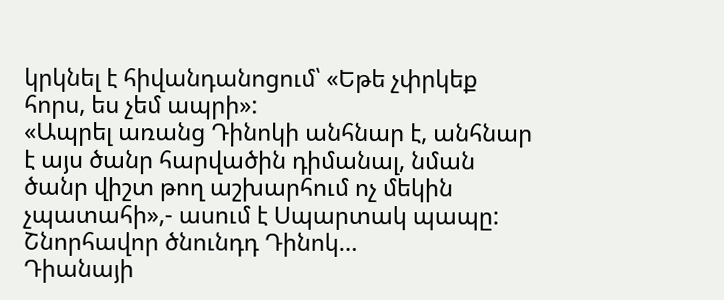կրկնել է հիվանդանոցում՝ «Եթե չփրկեք հորս, ես չեմ ապրի»:
«Ապրել առանց Դինոկի անհնար է, անհնար է այս ծանր հարվածին դիմանալ, նման ծանր վիշտ թող աշխարհում ոչ մեկին չպատահի»,- ասում է Սպարտակ պապը:
Շնորհավոր ծնունդդ Դինոկ…
Դիանայի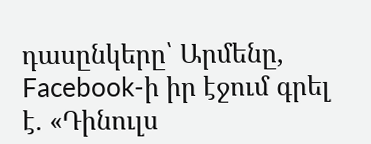դասընկերը՝ Արմենը, Facebook-ի իր էջում գրել է. «Դինուլս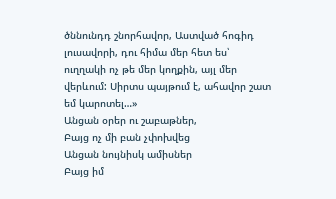ծննունդդ շնորհավոր, Աստված հոգիդ լուսավորի, դու հիմա մեր հետ ես՝ ուղղակի ոչ թե մեր կողքին, այլ մեր վերևում: Սիրտս պայթում է, ահավոր շատ եմ կարոտել…»
Անցան օրեր ու շաբաթներ,
Բայց ոչ մի բան չփոխվեց
Անցան նույնիսկ ամիսներ
Բայց իմ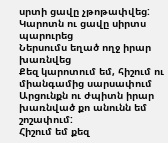սրտի ցավը չթոթափվեց:
Կարոտն ու ցավը սիրտս պարուրեց
Ներսումս եղած ողջ իրար խառնվեց
Քեզ կարոտում եմ, հիշում ու միանգամից սարսափում
Արցունքն ու ժպիտն իրար խառնված քո անունն եմ շոշափում:
Հիշում եմ քեզ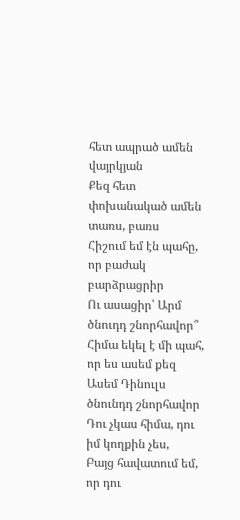հետ ապրած ամեն վայրկյան
Քեզ հետ փոխանակած ամեն տառս, բառս
Հիշում եմ էն պահը, որ բաժակ բարձրացրիր
Ու ասացիր՝ Արմ ծնուդդ շնորհավոր՞
Հիմա եկել է մի պահ, որ ես ասեմ քեզ
Ասեմ Դինուլս ծնունդդ շնորհավոր
Դու չկաս հիմա, դու իմ կողքին չես,
Բայց հավատում եմ, որ դու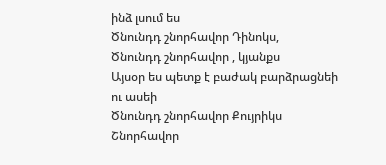ինձ լսում ես
Ծնունդդ շնորհավոր Դինոկս,
Ծնունդդ շնորհավոր , կյանքս
Այսօր ես պետք է բաժակ բարձրացնեի ու ասեի
Ծնունդդ շնորհավոր Քույրիկս
Շնորհավոր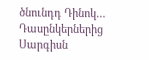ծնունդդ Դինոկ…
Դասընկերներից Սարգիսն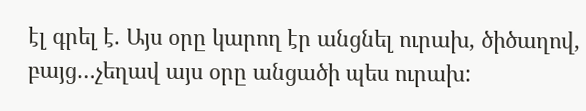էլ գրել է. Այս օրը կարող էր անցնել ուրախ, ծիծաղով, բայց…չեղավ այս օրը անցածի պես ուրախ: